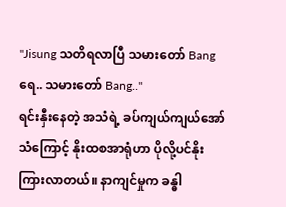"Jisung သတိရလာပြီ သမားတော် Bang ရေ.. သမားတော် Bang.."
ရင်းနှီးနေတဲ့ အသံရဲ့ ခပ်ကျယ်ကျယ်အော်သံကြောင့် နိုးထစအာရုံဟာ ပိုလို့ပင်နိုးကြားလာတယ်။ နာကျင်မှုက ခန္ဓါ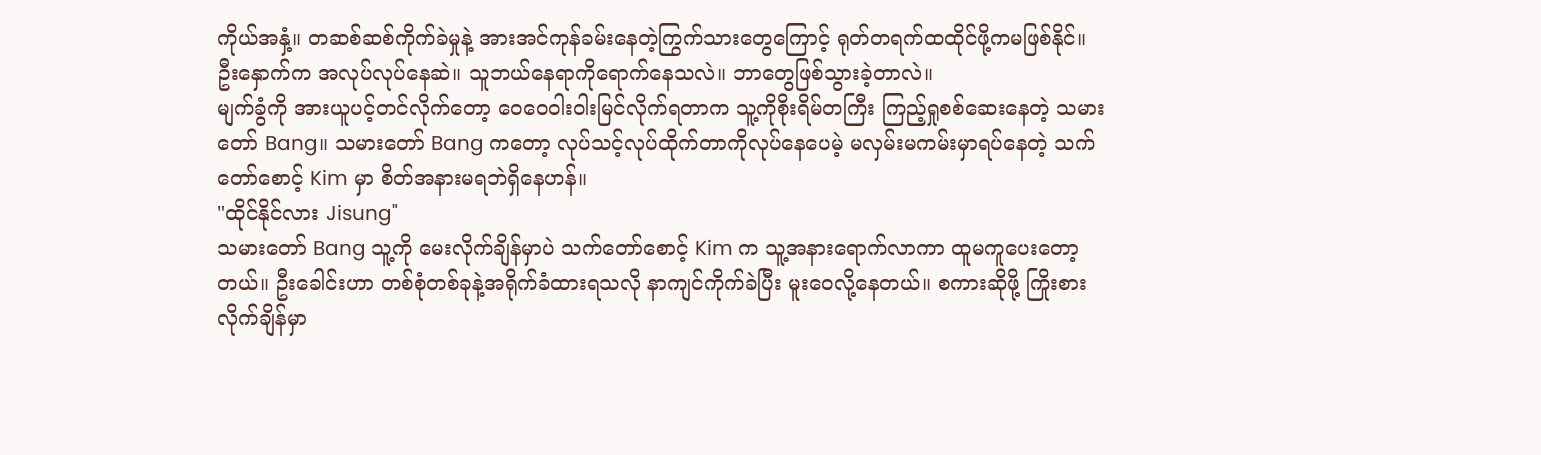ကိုယ်အနှံ့။ တဆစ်ဆစ်ကိုက်ခဲမှုနဲ့ အားအင်ကုန်ခမ်းနေတဲ့ကြွက်သားတွေကြောင့် ရုတ်တရက်ထထိုင်ဖို့ကမဖြစ်နိုင်။
ဦးနှောက်က အလုပ်လုပ်နေဆဲ။ သူဘယ်နေရာကိုရောက်နေသလဲ။ ဘာတွေဖြစ်သွားခဲ့တာလဲ။
မျက်ခွံကို အားယူပင့်တင်လိုက်တော့ ဝေဝေဝါးဝါးမြင်လိုက်ရတာက သူ့ကိုစိုးရိမ်တကြီး ကြည့်ရှုစစ်ဆေးနေတဲ့ သမားတော် Bang။ သမားတော် Bang ကတော့ လုပ်သင့်လုပ်ထိုက်တာကိုလုပ်နေပေမဲ့ မလှမ်းမကမ်းမှာရပ်နေတဲ့ သက်တော်စောင့် Kim မှာ စိတ်အနားမရဘဲရှိနေဟန်။
"ထိုင်နိုင်လား Jisung"
သမားတော် Bang သူ့ကို မေးလိုက်ချိန်မှာပဲ သက်တော်စောင့် Kim က သူ့အနားရောက်လာကာ ထူမကူပေးတော့တယ်။ ဦးခေါင်းဟာ တစ်စုံတစ်ခုနဲ့အရိုက်ခံထားရသလို နာကျင်ကိုက်ခဲပြီး မူးဝေလို့နေတယ်။ စကားဆိုဖို့ ကြိုးစားလိုက်ချိန်မှာ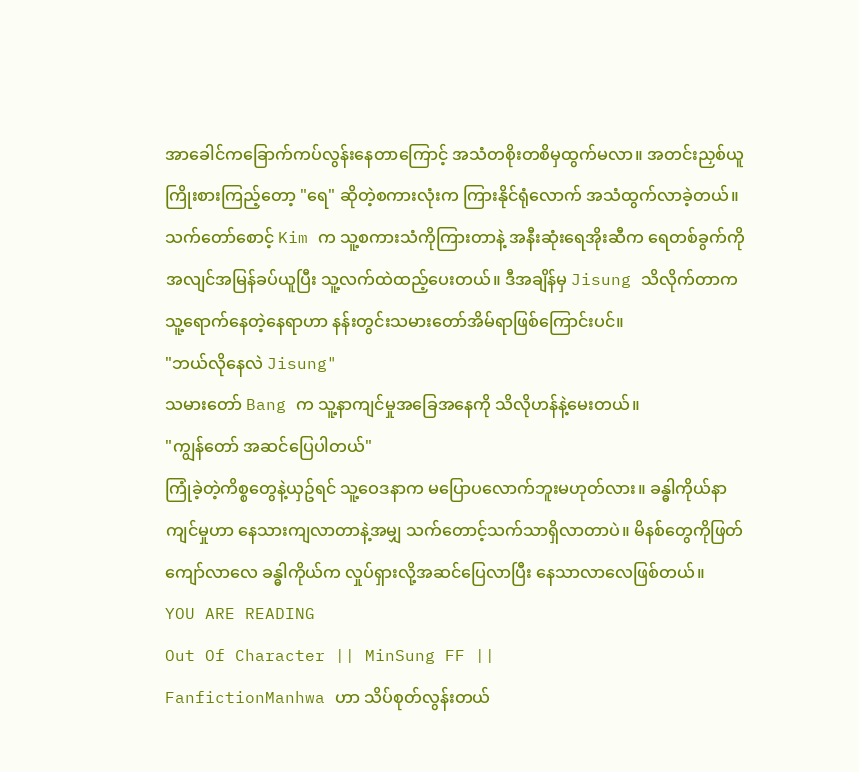အာခေါင်ကခြောက်ကပ်လွန်းနေတာကြောင့် အသံတစိုးတစိမှထွက်မလာ။ အတင်းညှစ်ယူကြိုးစားကြည့်တော့ "ရေ" ဆိုတဲ့စကားလုံးက ကြားနိုင်ရုံလောက် အသံထွက်လာခဲ့တယ်။
သက်တော်စောင့် Kim က သူ့စကားသံကိုကြားတာနဲ့ အနီးဆုံးရေအိုးဆီက ရေတစ်ခွက်ကို အလျင်အမြန်ခပ်ယူပြီး သူ့လက်ထဲထည့်ပေးတယ်။ ဒီအချိန်မှ Jisung သိလိုက်တာက သူ့ရောက်နေတဲ့နေရာဟာ နန်းတွင်းသမားတော်အိမ်ရာဖြစ်ကြောင်းပင်။
"ဘယ်လိုနေလဲ Jisung"
သမားတော် Bang က သူ့နာကျင်မှုအခြေအနေကို သိလိုဟန်နဲ့မေးတယ်။
"ကျွန်တော် အဆင်ပြေပါတယ်"
ကြုံခဲ့တဲ့ကိစ္စတွေနဲ့ယှဥ်ရင် သူ့ဝေဒနာက မပြောပလောက်ဘူးမဟုတ်လား။ ခန္ဓါကိုယ်နာကျင်မှုဟာ နေသားကျလာတာနဲ့အမျှ သက်တောင့်သက်သာရှိလာတာပဲ။ မိနစ်တွေကိုဖြတ်ကျော်လာလေ ခန္ဓါကိုယ်က လှုပ်ရှားလို့အဆင်ပြေလာပြီး နေသာလာလေဖြစ်တယ်။
YOU ARE READING
Out Of Character || MinSung FF ||
FanfictionManhwa ဟာ သိပ်စုတ်လွန်းတယ်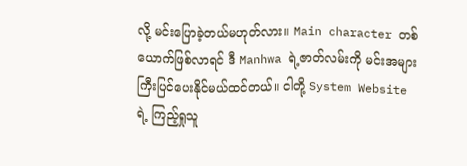လို့ မင်းပြောခဲ့တယ်မဟုတ်လား။ Main character တစ်ယောက်ဖြစ်လာရင် ဒီ Manhwa ရဲ့ဇာတ်လမ်းကို မင်းအများကြီးပြင်ပေးနိုင်မယ်ထင်တယ်။ ငါတို့ System Website ရဲ့ ကြည့်ရှုသူ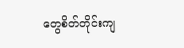တွေစိတ်တိုင်းကျ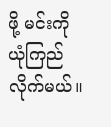ဖို့ မင်းကို ယုံကြည်လိုက်မယ်။